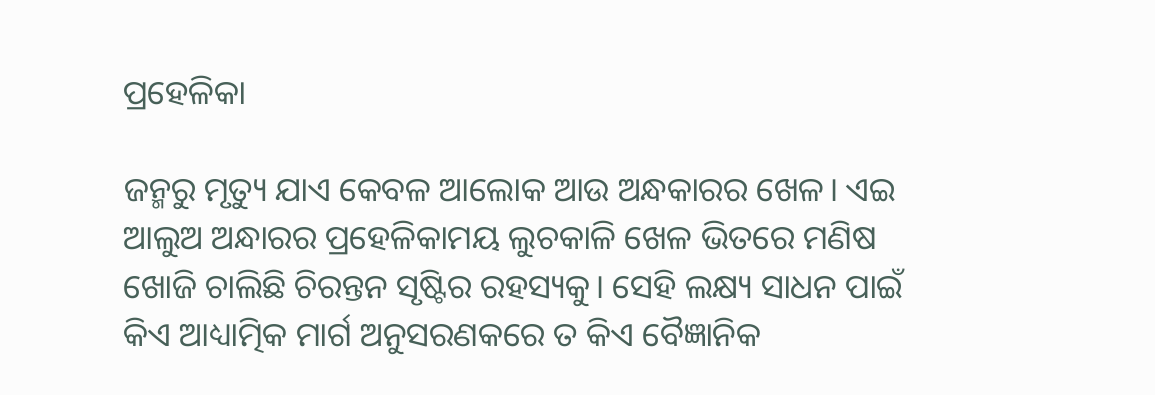ପ୍ରହେଳିକା

ଜନ୍ମରୁ ମୃତ୍ୟୁ ଯାଏ କେବଳ ଆଲୋକ ଆଉ ଅନ୍ଧକାରର ଖେଳ। ଏଇ ଆଲୁଅ ଅନ୍ଧାରର ପ୍ରହେଳିକାମୟ ଲୁଚକାଳି ଖେଳ ଭିତରେ ମଣିଷ ଖୋଜି ଚାଲିଛି ଚିରନ୍ତନ ସୃଷ୍ଟିର ରହସ୍ୟକୁ। ସେହି ଲକ୍ଷ୍ୟ ସାଧନ ପାଇଁ କିଏ ଆଧ୍ୟାତ୍ମିକ ମାର୍ଗ ଅନୁସରଣକରେ ତ କିଏ ବୈଜ୍ଞାନିକ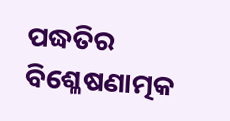ପଦ୍ଧତିର ବିଶ୍ଳେଷଣାତ୍ମକ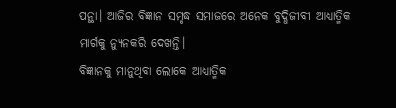ପନ୍ଥା। ଆଜିର ବିଜ୍ଞାନ ସମୃଦ୍ଧ ସମାଜରେ ଅନେକ ବୁଦ୍ଧିଜୀବୀ ଆଧ୍ୟାତ୍ମିକ ମାର୍ଗକୁ ନ୍ୟୁନକରି ଦେଖନ୍ତି।
ବିଜ୍ଞାନକୁ ମାନୁଥିବା ଲୋକେ ଆଧ୍ୟାତ୍ମିକ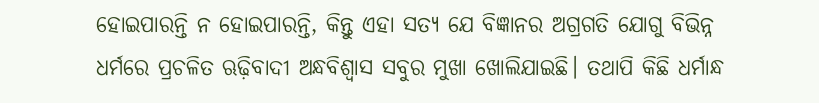ହୋଇପାରନ୍ତି ନ ହୋଇପାରନ୍ତି, କିନ୍ତୁ ଏହା ସତ୍ୟ ଯେ ବିଜ୍ଞାନର ଅଗ୍ରଗତି ଯୋଗୁ ବିଭିନ୍ନ ଧର୍ମରେ ପ୍ରଚଳିତ ଋଢ଼ିବାଦୀ ଅନ୍ଧବିଶ୍ୱାସ ସବୁର ମୁଖା ଖୋଲିଯାଇଛି। ତଥାପି କିଛି ଧର୍ମାନ୍ଧ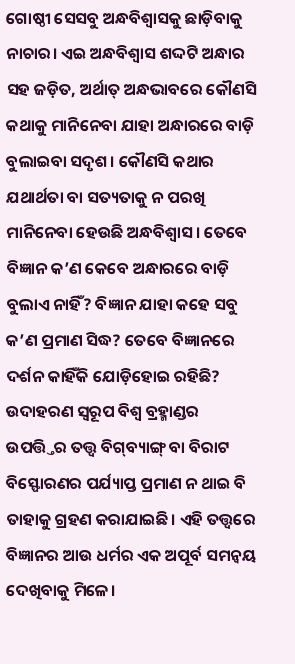ଗୋଷ୍ଠୀ ସେସବୁ ଅନ୍ଧବିଶ୍ୱାସକୁ ଛାଡ଼ିବାକୁ ନାଚାର। ଏଇ ଅନ୍ଧବିଶ୍ୱାସ ଶଦ୍ଦଟି ଅନ୍ଧାର ସହ ଜଡ଼ିତ, ଅର୍ଥାତ୍‌ ଅନ୍ଧଭାବରେ କୌଣସି କଥାକୁ ମାନିନେବା ଯାହା ଅନ୍ଧାରରେ ବାଡ଼ି ବୁଲାଇବା ସଦୃଶ। କୌଣସି କଥାର ଯଥାର୍ଥତା ବା ସତ୍ୟତାକୁ ନ ପରଖି ମାନିନେବା ହେଉଛି ଅନ୍ଧବିଶ୍ୱାସ। ତେବେ ବିଜ୍ଞାନ କ’ଣ କେବେ ଅନ୍ଧାରରେ ବାଡ଼ି ବୁଲାଏ ନାହିଁ? ବିଜ୍ଞାନ ଯାହା କହେ ସବୁ କ’ଣ ପ୍ରମାଣ ସିଦ୍ଧ? ତେବେ ବିଜ୍ଞାନରେ ଦର୍ଶନ କାହିଁକି ଯୋଡ଼ିହୋଇ ରହିଛି? ଉଦାହରଣ ସ୍ବରୂପ ବିଶ୍ୱ ବ୍ରହ୍ମାଣ୍ଡର ଉପତ୍ତ୍ତିର ତତ୍ତ୍ୱ ବିଗ୍‌ବ୍ୟାଙ୍ଗ୍‌ ବା ବିରାଟ ବିସ୍ଫୋରଣର ପର୍ଯ୍ୟାପ୍ତ ପ୍ରମାଣ ନ ଥାଇ ବି ତାହାକୁ ଗ୍ରହଣ କରାଯାଇଛି। ଏହି ତତ୍ତ୍ୱରେ ବିଜ୍ଞାନର ଆଉ ଧର୍ମର ଏକ ଅପୂର୍ବ ସମନ୍ବୟ ଦେଖିବାକୁ ମିଳେ।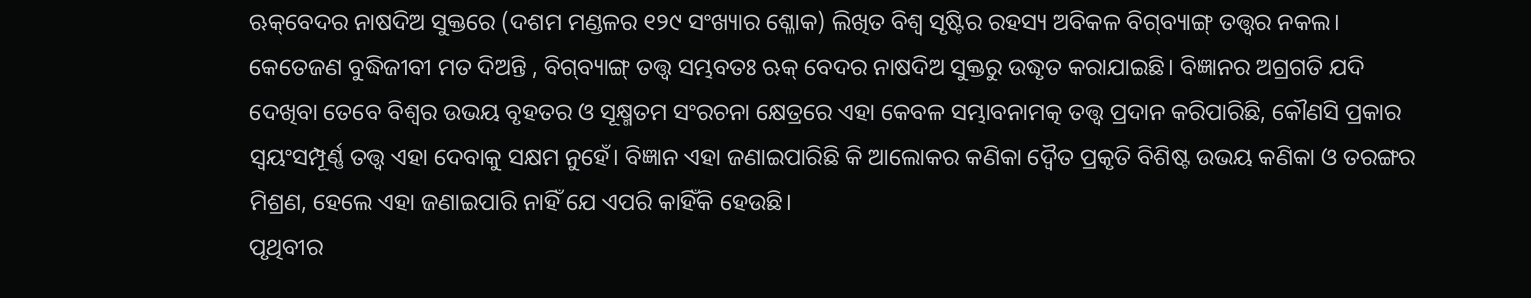ଋକ୍‌ବେଦର ନାଷଦିଅ ସୁକ୍ତରେ (ଦଶମ ମଣ୍ଡଳର ୧୨୯ ସଂଖ୍ୟାର ଶ୍ଳୋକ) ଲିଖିତ ବିଶ୍ୱ ସୃଷ୍ଟିର ରହସ୍ୟ ଅବିକଳ ବିଗ୍‌ବ୍ୟାଙ୍ଗ୍‌ ତତ୍ତ୍ୱର ନକଲ। କେତେଜଣ ବୁଦ୍ଧିଜୀବୀ ମତ ଦିଅନ୍ତି , ବିଗ୍‌ବ୍ୟାଙ୍ଗ୍‌ ତତ୍ତ୍ୱ ସମ୍ଭବତଃ ଋକ୍‌ ବେଦର ନାଷଦିଅ ସୁକ୍ତରୁ ଉଦ୍ଧୃତ କରାଯାଇଛି। ବିଜ୍ଞାନର ଅଗ୍ରଗତି ଯଦି ଦେଖିବା ତେବେ ବିଶ୍ୱର ଉଭୟ ବୃହତର ଓ ସୂକ୍ଷ୍ମତମ ସଂରଚନା କ୍ଷେତ୍ରରେ ଏହା କେବଳ ସମ୍ଭାବନାମତ୍କ ତତ୍ତ୍ୱ ପ୍ରଦାନ କରିପାରିଛି, କୌଣସି ପ୍ରକାର ସ୍ବୟଂସମ୍ପୂର୍ଣ୍ଣ ତତ୍ତ୍ୱ ଏହା ଦେବାକୁ ସକ୍ଷମ ନୁହେଁ। ବିଜ୍ଞାନ ଏହା ଜଣାଇପାରିଛି କି ଆଲୋକର କଣିକା ଦ୍ୱୈତ ପ୍ରକୃତି ବିଶିଷ୍ଟ ଉଭୟ କଣିକା ଓ ତରଙ୍ଗର ମିଶ୍ରଣ, ହେଲେ ଏହା ଜଣାଇପାରି ନାହିଁ ଯେ ଏପରି କାହିଁକି ହେଉଛି।
ପୃଥିବୀର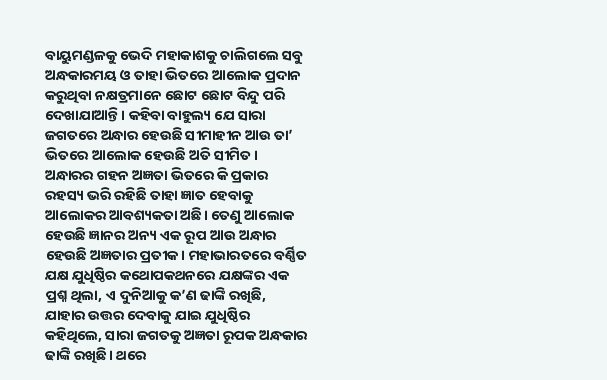ବାୟୁମଣ୍ଡଳକୁ ଭେଦି ମହାକାଶକୁ ଚାଲିଗଲେ ସବୁ ଅନ୍ଧକାରମୟ ଓ ତାହା ଭିତରେ ଆଲୋକ ପ୍ରଦାନ କରୁଥିବା ନକ୍ଷତ୍ରମାନେ ଛୋଟ ଛୋଟ ବିନ୍ଦୁ ପରି ଦେଖାଯାଆନ୍ତି। କହିବା ବାହୁଲ୍ୟ ଯେ ସାରା ଜଗତରେ ଅନ୍ଧାର ହେଉଛି ସୀମାହୀନ ଆଉ ତା’ ଭିତରେ ଆଲୋକ ହେଉଛି ଅତି ସୀମିତ। ଅନ୍ଧାରର ଗହନ ଅଜ୍ଞତା ଭିତରେ କି ପ୍ରକାର ରହସ୍ୟ ଭରି ରହିଛି ତାହା ଜ୍ଞାତ ହେବାକୁ ଆଲୋକର ଆବଶ୍ୟକତା ଅଛି। ତେଣୁ ଆଲୋକ ହେଉଛି ଜ୍ଞାନର ଅନ୍ୟ ଏକ ରୂପ ଆଉ ଅନ୍ଧାର ହେଉଛି ଅଜ୍ଞତାର ପ୍ରତୀକ। ମହାଭାରତରେ ବର୍ଣ୍ଣିତ ଯକ୍ଷ ଯୁଧିଷ୍ଠିର କଥୋପକଥନରେ ଯକ୍ଷଙ୍କର ଏକ ପ୍ରଶ୍ନ ଥିଲା, ଏ ଦୁନିଆକୁ କ’ଣ ଢାଙ୍କି ରଖିଛି, ଯାହାର ଉତ୍ତର ଦେବାକୁ ଯାଇ ଯୁଧିଷ୍ଠିର କହିଥିଲେ, ସାରା ଜଗତକୁ ଅଜ୍ଞତା ରୂପକ ଅନ୍ଧକାର ଢାଙ୍କି ରଖିଛି। ଥରେ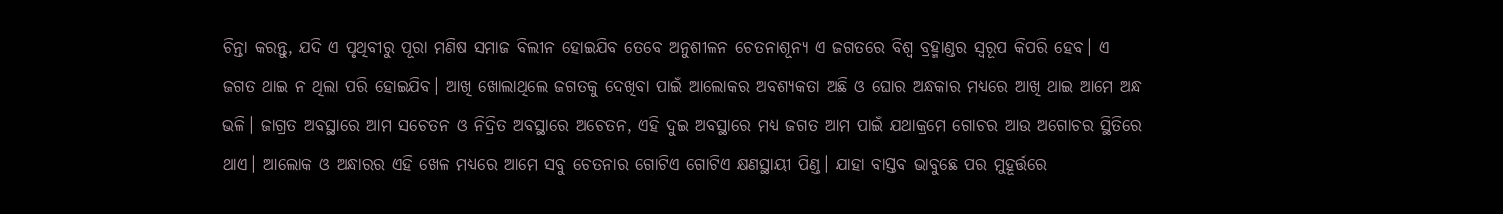ଚିନ୍ତା କରନ୍ତୁ, ଯଦି ଏ ପୃଥିବୀରୁ ପୂରା ମଣିଷ ସମାଜ ବିଲୀନ ହୋଇଯିବ ତେବେ ଅନୁଶୀଳନ ଚେତନାଶୂନ୍ୟ ଏ ଜଗତରେ ବିଶ୍ୱ ବ୍ରହ୍ମାଣ୍ଡର ସ୍ବରୂପ କିପରି ହେବ। ଏ ଜଗତ ଥାଇ ନ ଥିଲା ପରି ହୋଇଯିବ। ଆଖି ଖୋଲାଥିଲେ ଜଗତକୁ ଦେଖିବା ପାଇଁ ଆଲୋକର ଅବଶ୍ୟକତା ଅଛି ଓ ଘୋର ଅନ୍ଧକାର ମଧ୍ୟରେ ଆଖି ଥାଇ ଆମେ ଅନ୍ଧ ଭଳି। ଜାଗ୍ରତ ଅବସ୍ଥାରେ ଆମ ସଚେତନ ଓ ନିଦ୍ରିତ ଅବସ୍ଥାରେ ଅଚେତନ, ଏହି ଦୁଇ ଅବସ୍ଥାରେ ମଧ୍ୟ ଜଗତ ଆମ ପାଇଁ ଯଥାକ୍ରମେ ଗୋଚର ଆଉ ଅଗୋଚର ସ୍ଥିତିରେ ଥାଏ। ଆଲୋକ ଓ ଅନ୍ଧାରର ଏହି ଖେଳ ମଧ୍ୟରେ ଆମେ ସବୁ ଚେତନାର ଗୋଟିଏ ଗୋଟିଏ କ୍ଷଣସ୍ଥାୟୀ ପିଣ୍ଡ। ଯାହା ବାସ୍ତବ ଭାବୁଛେ ପର ମୁହୂର୍ତ୍ତରେ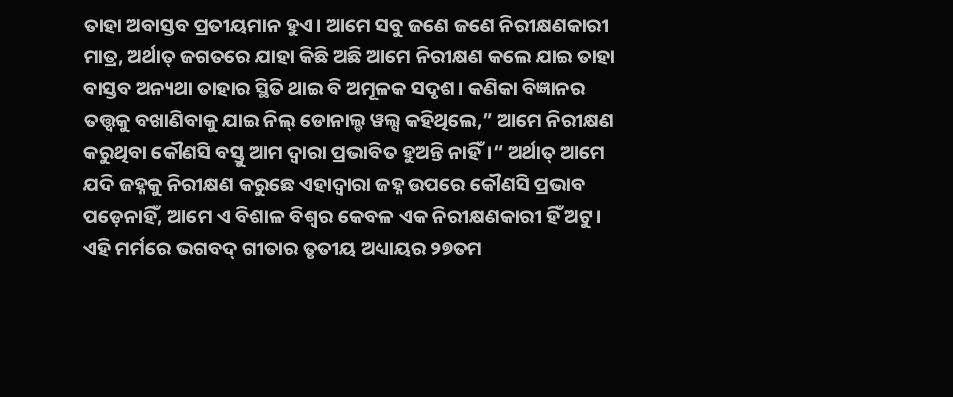ତାହା ଅବାସ୍ତବ ପ୍ରତୀୟମାନ ହୁଏ। ଆମେ ସବୁ ଜଣେ ଜଣେ ନିରୀକ୍ଷଣକାରୀ ମାତ୍ର, ଅର୍ଥାତ୍‌ ଜଗତରେ ଯାହା କିଛି ଅଛି ଆମେ ନିରୀକ୍ଷଣ କଲେ ଯାଇ ତାହା ବାସ୍ତବ ଅନ୍ୟଥା ତାହାର ସ୍ଥିତି ଥାଇ ବି ଅମୂଳକ ସଦୃଶ। କଣିକା ବିଜ୍ଞାନର ତତ୍ତ୍ୱକୁ ବଖାଣିବାକୁ ଯାଇ ନିଲ୍‌ ଡୋନାଲ୍ଡ ୱଲ୍ସ କହିଥିଲେ,” ଆମେ ନିରୀକ୍ଷଣ କରୁଥିବା କୌଣସି ବସ୍ତୁ ଆମ ଦ୍ୱାରା ପ୍ରଭାବିତ ହୁଅନ୍ତି ନାହିଁ।“ ଅର୍ଥାତ୍‌ ଆମେ ଯଦି ଜହ୍ନକୁ ନିରୀକ୍ଷଣ କରୁଛେ ଏହାଦ୍ୱାରା ଜହ୍ନ ଉପରେ କୌଣସି ପ୍ରଭାବ ପଡ଼େନାହିଁ, ଆମେ ଏ ବିଶାଳ ବିଶ୍ୱର କେବଳ ଏକ ନିରୀକ୍ଷଣକାରୀ ହିଁ ଅଟୁ। ଏହି ମର୍ମରେ ଭଗବଦ୍‌ ଗୀତାର ତୃତୀୟ ଅଧ୍ୟାୟର ୨୭ତମ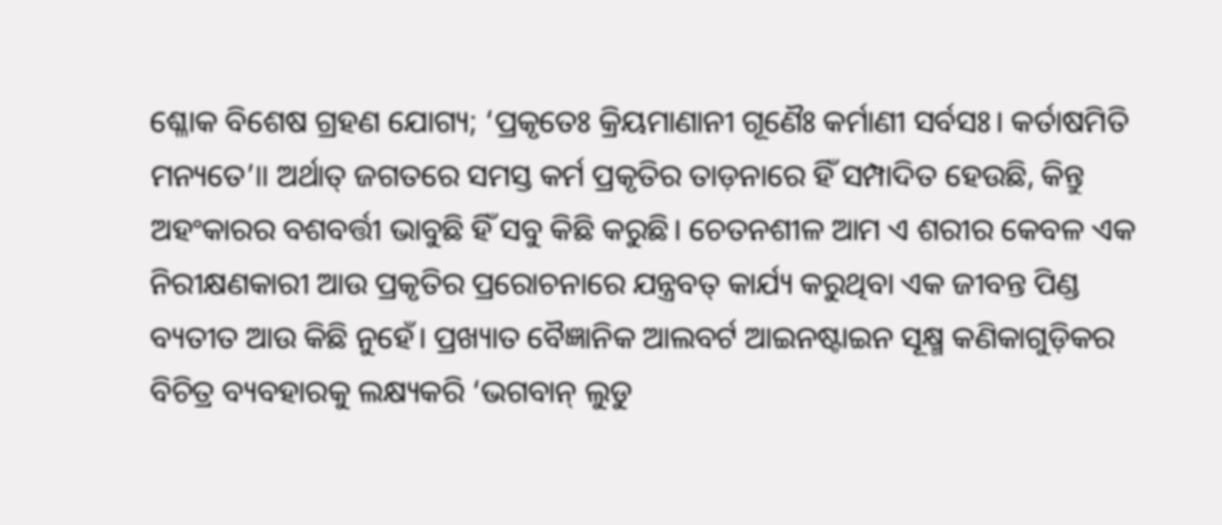ଶ୍ଳୋକ ବିଶେଷ ଗ୍ରହଣ ଯୋଗ୍ୟ; ‘ପ୍ରକୃତେଃ କ୍ରିୟମାଣାନୀ ଗୂଣୈଃ କର୍ମାଣୀ ସର୍ବସଃ। କର୍ତାଷମିତି ମନ୍ୟତେ’॥ ଅର୍ଥାତ୍‌ ଜଗତରେ ସମସ୍ତ କର୍ମ ପ୍ରକୃତିର ତାଡ଼ନାରେ ହିଁ ସମ୍ପାଦିତ ହେଉଛି, କିନ୍ତୁ ଅହଂକାରର ବଶବର୍ତ୍ତୀ ଭାବୁଛି ହିଁ ସବୁ କିଛି କରୁଛି। ଚେତନଶୀଳ ଆମ ଏ ଶରୀର କେବଳ ଏକ ନିରୀକ୍ଷଣକାରୀ ଆଉ ପ୍ରକୃତିର ପ୍ରରୋଚନାରେ ଯନ୍ତ୍ରବତ୍‌ କାର୍ଯ୍ୟ କରୁଥିବା ଏକ ଜୀବନ୍ତ ପିଣ୍ଡ ବ୍ୟତୀତ ଆଉ କିଛି ନୁହେଁ। ପ୍ରଖ୍ୟାତ ବୈଜ୍ଞାନିକ ଆଲବର୍ଟ ଆଇନଷ୍ଟାଇନ ସୂକ୍ଷ୍ମ କଣିକାଗୁଡ଼ିକର ବିଚିତ୍ର ବ୍ୟବହାରକୁ ଲକ୍ଷ୍ୟକରି ‘ଭଗବାନ୍‌ ଲୁଡୁ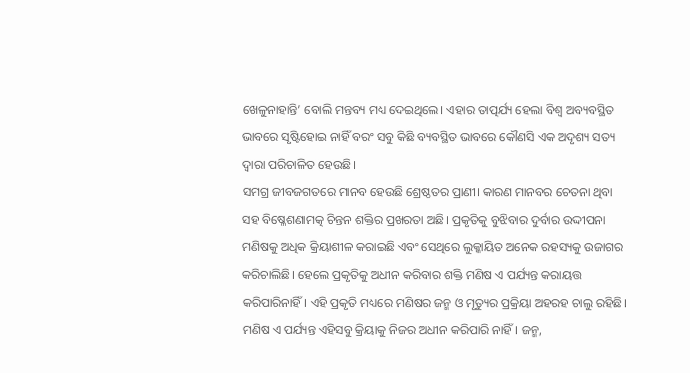ଖେଳୁନାହାନ୍ତି’ ବୋଲି ମନ୍ତବ୍ୟ ମଧ୍ୟ ଦେଇଥିଲେ। ଏହାର ତାତ୍ପର୍ଯ୍ୟ ହେଲା ବିଶ୍ୱ ଅବ୍ୟବସ୍ଥିତ ଭାବରେ ସୃଷ୍ଟିହୋଇ ନାହିଁ ବରଂ ସବୁ କିଛି ବ୍ୟବସ୍ଥିତ ଭାବରେ କୌଣସି ଏକ ଅଦୃଶ୍ୟ ସତ୍ୟ ଦ୍ୱାରା ପରିଚାଳିତ ହେଉଛି।
ସମଗ୍ର ଜୀବଜଗତରେ ମାନବ ହେଉଛି ଶ୍ରେଷ୍ଠତର ପ୍ରାଣୀ। କାରଣ ମାନବର ଚେତନା ଥିବା ସହ ବିଷ୍ଳେଶଣାମତ୍କ ଚିନ୍ତନ ଶକ୍ତିର ପ୍ରଖରତା ଅଛି। ପ୍ରକୃତିକୁ ବୁଝିବାର ଦୁର୍ବାର ଉଦ୍ଦୀପନା ମଣିଷକୁ ଅଧିକ କ୍ରିୟାଶୀଳ କରାଇଛି ଏବଂ ସେଥିରେ ଲୁକ୍କାୟିତ ଅନେକ ରହସ୍ୟକୁ ଉଜାଗର କରିଚାଲିଛି। ହେଲେ ପ୍ରକୃତିକୁ ଅଧୀନ କରିବାର ଶକ୍ତି ମଣିଷ ଏ ପର୍ଯ୍ୟନ୍ତ କରାୟତ୍ତ କରିପାରିନାହିଁ। ଏହି ପ୍ରକୃତି ମଧ୍ୟରେ ମଣିଷର ଜନ୍ମ ଓ ମୃତ୍ୟୁର ପ୍ରକ୍ରିୟା ଅହରହ ଚାଲୁ ରହିଛି। ମଣିଷ ଏ ପର୍ଯ୍ୟନ୍ତ ଏହିସବୁ କ୍ରିୟାକୁ ନିଜର ଅଧୀନ କରିପାରି ନାହିଁ। ଜନ୍ମ,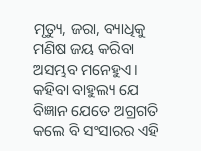ମୃତ୍ୟୁ, ଜରା, ବ୍ୟାଧିକୁ ମଣିଷ ଜୟ କରିବା ଅସମ୍ଭବ ମନେହୁଏ। କହିବା ବାହୁଲ୍ୟ ଯେ ବିଜ୍ଞାନ ଯେତେ ଅଗ୍ରଗତି କଲେ ବି ସଂସାରର ଏହି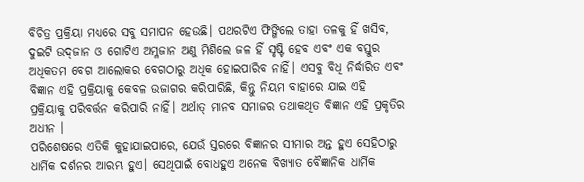ବିଚିତ୍ର ପ୍ରକ୍ରିୟା ମଧ୍ୟରେ ସବୁ ସମାପନ ହେଉଛି। ପଥରଟିଏ ଫିଙ୍ଗିଲେ ତାହା ତଳକୁ ହିଁ ଖସିବ, ଦୁଇଟି ଉଦ୍‌ଜାନ ଓ ଗୋଟିଏ ଅମ୍ଳଜାନ ଅଣୁ ମିଶିଲେ ଜଳ ହିଁ ସୃଷ୍ଟି ହେବ ଏବଂ ଏକ ବସ୍ତୁର ଅଧିକତମ ବେଗ ଆଲୋକର ବେଗଠାରୁ ଅଧିକ ହୋଇପାରିବ ନାହିଁ। ଏସବୁ ବିଧି ନିର୍ଦ୍ଧାରିତ ଏବଂ ବିଜ୍ଞାନ ଏହି ପ୍ରକ୍ରିୟାକୁ କେବଳ ଉଜାଗର କରିପାରିଛି, କିନ୍ତୁ ନିୟମ ବାହାରେ ଯାଇ ଏହି ପ୍ରକ୍ରିୟାକୁ ପରିବର୍ତ୍ତନ କରିପାରି ନାହିଁ। ଅର୍ଥାତ୍‌ ମାନବ ସମାଜର ତଥାକଥିତ ବିଜ୍ଞାନ ଏହି ପ୍ରକୃତିର ଅଧୀନ ।
ପରିଶେଷରେ ଏତିକି କୁହାଯାଇପାରେ, ଯେଉଁ ସ୍ତରରେ ବିଜ୍ଞାନର ସୀମାର ଅନ୍ତ ହୁଏ ସେହିଠାରୁ ଧାର୍ମିକ ଦର୍ଶନର ଆରମ୍ଭ ହୁଏ। ସେଥିପାଇଁ ବୋଧହୁଏ ଅନେକ ବିଖ୍ୟାତ ବୈଜ୍ଞାନିକ ଧାର୍ମିକ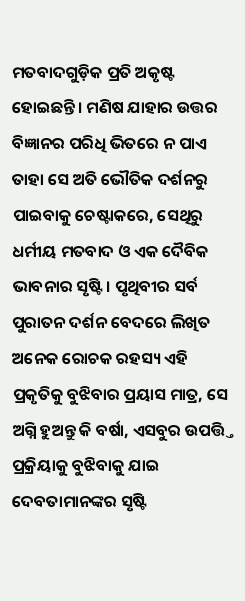ମତବାଦଗୁଡ଼ିକ ପ୍ରତି ଅକୃଷ୍ଟ ହୋଇଛନ୍ତି। ମଣିଷ ଯାହାର ଉତ୍ତର ବିଜ୍ଞାନର ପରିଧି ଭିତରେ ନ ପାଏ ତାହା ସେ ଅତି ଭୌତିକ ଦର୍ଶନରୁ ପାଇବାକୁ ଚେଷ୍ଟାକରେ, ସେଥିରୁ ଧର୍ମୀୟ ମତବାଦ ଓ ଏକ ଦୈବିକ ଭାବନାର ସୃଷ୍ଟି। ପୃଥିବୀର ସର୍ବ ପୁରାତନ ଦର୍ଶନ ବେଦରେ ଲିଖିତ ଅନେକ ରୋଚକ ରହସ୍ୟ ଏହି ପ୍ରକୃତିକୁ ବୁଝିବାର ପ୍ରୟାସ ମାତ୍ର, ସେ ଅଗ୍ନି ହୁଅନ୍ତୁ କି ବର୍ଷା, ଏସବୁର ଉପତ୍ତ୍ତି ପ୍ରକ୍ରିୟାକୁ ବୁଝିବାକୁ ଯାଇ ଦେବତାମାନଙ୍କର ସୃଷ୍ଟି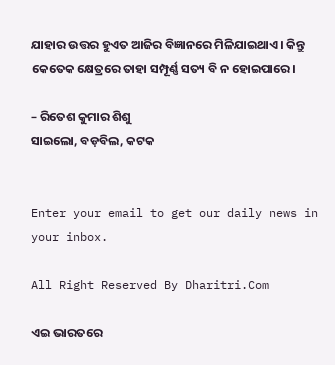ଯାହାର ଉତ୍ତର ହୁଏତ ଆଜିର ବିଜ୍ଞାନରେ ମିଳିଯାଇଥାଏ। କିନ୍ତୁ କେତେକ କ୍ଷେତ୍ରରେ ତାହା ସମ୍ପୂର୍ଣ୍ଣ ସତ୍ୟ ବି ନ ହୋଇପାରେ।

– ରିତେଶ କୁମାର ଶିଶୁ
ସାଇଲୋ, ବଡ଼ବିଲ, କଟକ


Enter your email to get our daily news in your inbox.

All Right Reserved By Dharitri.Com

ଏଇ ଭାରତରେ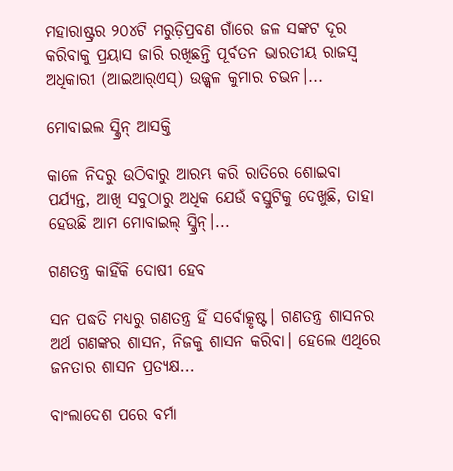ମହାରାଷ୍ଟ୍ରର ୨୦୪ଟି ମରୁଡ଼ିପ୍ରବଣ ଗାଁରେ ଜଳ ସଙ୍କଟ ଦୂର କରିବାକୁ ପ୍ରୟାସ ଜାରି ରଖିଛନ୍ତି ପୂର୍ବତନ ଭାରତୀୟ ରାଜସ୍ବ ଅଧିକାରୀ (ଆଇଆର୍‌ଏସ୍‌) ଉଜ୍ଜ୍ୱଳ କୁମାର ଚଭନ।...

ମୋବାଇଲ ସ୍କ୍ରିନ୍‌ ଆସକ୍ତି

କାଳେ ନିଦରୁ ଉଠିବାରୁ ଆରମ୍ଭ କରି ରାତିରେ ଶୋଇବା ପର୍ଯ୍ୟନ୍ତ, ଆଖି ସବୁଠାରୁ ଅଧିକ ଯେଉଁ ବସ୍ତୁଟିକୁ ଦେଖୁଛି, ତାହା ହେଉଛି ଆମ ମୋବାଇଲ୍‌ ସ୍କ୍ରିନ୍‌।...

ଗଣତନ୍ତ୍ର କାହିଁକି ଦୋଷୀ ହେବ

ସନ ପଦ୍ଧତି ମଧ୍ୟରୁ ଗଣତନ୍ତ୍ର ହିଁ ସର୍ବୋତ୍କୃଷ୍ଟ। ଗଣତନ୍ତ୍ର ଶାସନର ଅର୍ଥ ଗଣଙ୍କର ଶାସନ, ନିଜକୁ ଶାସନ କରିବା। ହେଲେ ଏଥିରେ ଜନତାର ଶାସନ ପ୍ରତ୍ୟକ୍ଷ...

ବାଂଲାଦେଶ ପରେ ବର୍ମା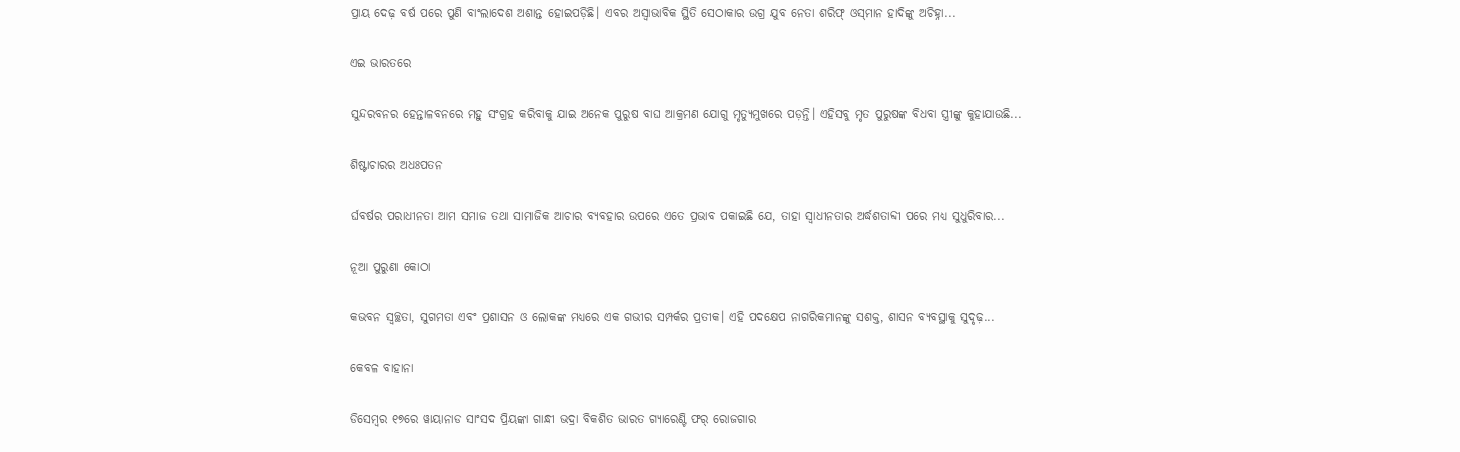ପ୍ରାୟ ଦେଢ଼ ବର୍ଷ ପରେ ପୁଣି ବାଂଲାଦେଶ ଅଶାନ୍ତ ହୋଇପଡ଼ିଛି। ଏବର ଅସ୍ବାଭାବିକ ସ୍ଥିତି ସେଠାକାର ଉଗ୍ର ଯୁବ ନେତା ଶରିଫ୍‌ ଓସ୍‌ମାନ ହାଦିଙ୍କୁ ଅଚିହ୍ନା...

ଏଇ ଭାରତରେ

ସୁନ୍ଦରବନର ହେନ୍ତାଳବନରେ ମହୁ ସଂଗ୍ରହ କରିବାକୁ ଯାଇ ଅନେକ ପୁରୁଷ ବାଘ ଆକ୍ରମଣ ଯୋଗୁ ମୃତ୍ୟୁମୁଖରେ ପଡ଼ନ୍ତି। ଏହିସବୁ ମୃତ ପୁରୁଷଙ୍କ ବିଧବା ସ୍ତ୍ରୀଙ୍କୁ କୁହାଯାଉଛି...

ଶିଷ୍ଟାଚାରର ଅଧଃପତନ

ର୍ଘବର୍ଷର ପରାଧୀନତା ଆମ ସମାଜ ତଥା ସାମାଜିକ ଆଚାର ବ୍ୟବହାର ଉପରେ ଏତେ ପ୍ରଭାବ ପକାଇଛି ଯେ, ତାହା ସ୍ୱାଧୀନତାର ଅର୍ଦ୍ଧଶତାବ୍ଦୀ ପରେ ମଧ୍ୟ ସୁଧୁରିବାର...

ନୂଆ ପୁରୁଣା କୋଠା

କଭବନ ସ୍ୱଚ୍ଛତା, ସୁଗମତା ଏବଂ ପ୍ରଶାସନ ଓ ଲୋକଙ୍କ ମଧ୍ୟରେ ଏକ ଗଭୀର ସମ୍ପର୍କର ପ୍ରତୀକ। ଏହି ପଦକ୍ଷେପ ନାଗରିକମାନଙ୍କୁ ସଶକ୍ତ, ଶାସନ ବ୍ୟବସ୍ଥାକୁ ସୁଦୃଢ଼...

କେବଳ ବାହାନା

ଡିସେମ୍ୱର ୧୭ରେ ୱାୟାନାଡ ସାଂସଦ ପ୍ରିୟଙ୍କା ଗାନ୍ଧୀ ଭଦ୍ରା ବିକଶିତ ଭାରତ ଗ୍ୟାରେଣ୍ଟି ଫର୍‌ ରୋଜଗାର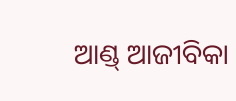ଆଣ୍ଡ୍‌ ଆଜୀବିକା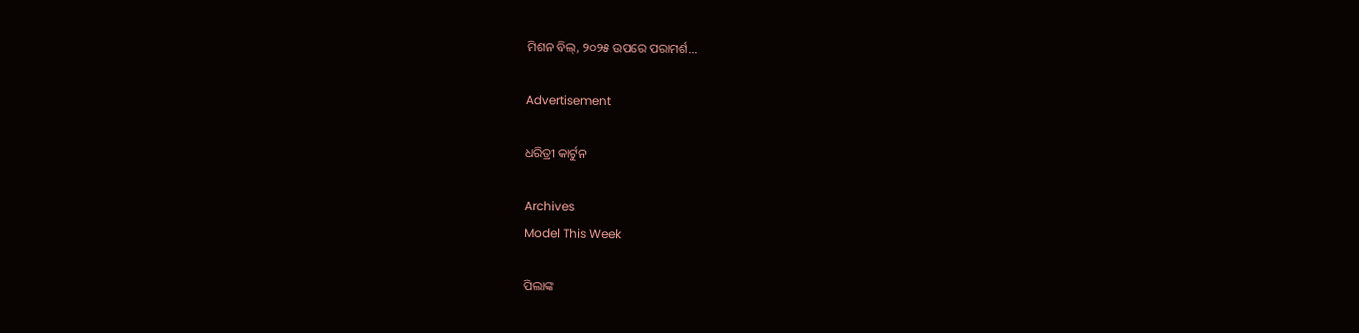ମିଶନ ବିଲ୍‌, ୨୦୨୫ ଉପରେ ପରାମର୍ଶ...

Advertisement

ଧରିତ୍ରୀ କାର୍ଟୁନ

Archives
Model This Week

ପିଲାଙ୍କ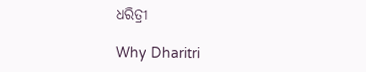ଧରିତ୍ରୀ

Why Dharitri